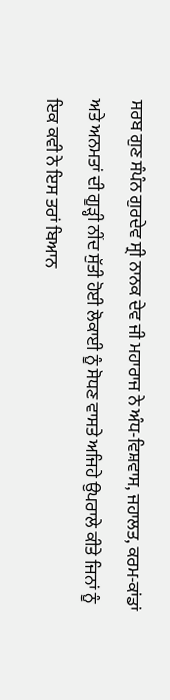ਸਰਬ ਗੁਣ ਸੰਪੰਨ ਗੁਰਦੇਵ ਸ੍ਰੀ ਨਾਨਕ ਦੇਵ ਜੀ ਮਹਾਰਾਜ ਨੇ ਅੰਧ-ਵਿਸ਼ਵਾਸ, ਜਹਾਲਤ, ਕਰਮ-ਕਾਂਡਾਂ ਅਤੇ ਅਨਮਤਾਂ ਦੀ ਗੂੜ੍ਹੀ ਨੀਂਦ ਸੁੱਤੀ ਹੋਈ ਲੋਕਾਈ ਨੂੰ ਸੋਧਣ ਵਾਸਤੇ ਅਜਿਹੇ ਉਪਰਾਲੇ ਕੀਤੇ ਜਿਨਾਂ ਨੂੰ ਇਕ ਕਵੀ ਨੇ ਇਸ ਤਰਾਂ ਬਿਆਨ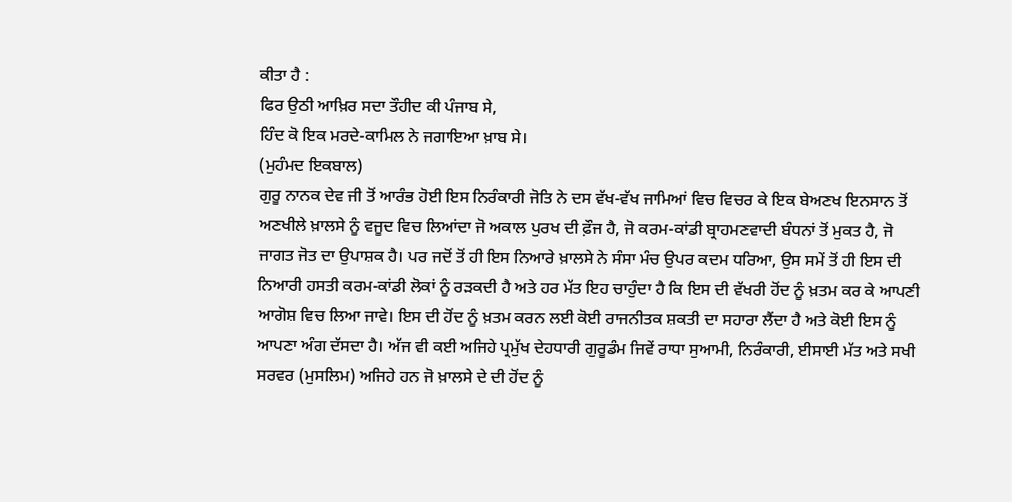ਕੀਤਾ ਹੈ :
ਫਿਰ ਉਠੀ ਆਖ਼ਿਰ ਸਦਾ ਤੌਹੀਦ ਕੀ ਪੰਜਾਬ ਸੇ,
ਹਿੰਦ ਕੋ ਇਕ ਮਰਦੇ-ਕਾਮਿਲ ਨੇ ਜਗਾਇਆ ਖ਼ਾਬ ਸੇ।
(ਮੁਹੰਮਦ ਇਕਬਾਲ)
ਗੁਰੂ ਨਾਨਕ ਦੇਵ ਜੀ ਤੋਂ ਆਰੰਭ ਹੋਈ ਇਸ ਨਿਰੰਕਾਰੀ ਜੋਤਿ ਨੇ ਦਸ ਵੱਖ-ਵੱਖ ਜਾਮਿਆਂ ਵਿਚ ਵਿਚਰ ਕੇ ਇਕ ਬੇਅਣਖ ਇਨਸਾਨ ਤੋਂ ਅਣਖੀਲੇ ਖ਼ਾਲਸੇ ਨੂੰ ਵਜੂਦ ਵਿਚ ਲਿਆਂਦਾ ਜੋ ਅਕਾਲ ਪੁਰਖ ਦੀ ਫ਼ੌਜ ਹੈ, ਜੋ ਕਰਮ-ਕਾਂਡੀ ਬ੍ਰਾਹਮਣਵਾਦੀ ਬੰਧਨਾਂ ਤੋਂ ਮੁਕਤ ਹੈ, ਜੋ ਜਾਗਤ ਜੋਤ ਦਾ ਉਪਾਸ਼ਕ ਹੈ। ਪਰ ਜਦੋਂ ਤੋਂ ਹੀ ਇਸ ਨਿਆਰੇ ਖ਼ਾਲਸੇ ਨੇ ਸੰਸਾ ਮੰਚ ਉਪਰ ਕਦਮ ਧਰਿਆ, ਉਸ ਸਮੇਂ ਤੋਂ ਹੀ ਇਸ ਦੀ ਨਿਆਰੀ ਹਸਤੀ ਕਰਮ-ਕਾਂਡੀ ਲੋਕਾਂ ਨੂੰ ਰੜਕਦੀ ਹੈ ਅਤੇ ਹਰ ਮੱਤ ਇਹ ਚਾਹੁੰਦਾ ਹੈ ਕਿ ਇਸ ਦੀ ਵੱਖਰੀ ਹੋਂਦ ਨੂੰ ਖ਼ਤਮ ਕਰ ਕੇ ਆਪਣੀ ਆਗੋਸ਼ ਵਿਚ ਲਿਆ ਜਾਵੇ। ਇਸ ਦੀ ਹੋਂਦ ਨੂੰ ਖ਼ਤਮ ਕਰਨ ਲਈ ਕੋਈ ਰਾਜਨੀਤਕ ਸ਼ਕਤੀ ਦਾ ਸਹਾਰਾ ਲੈਂਦਾ ਹੈ ਅਤੇ ਕੋਈ ਇਸ ਨੂੰ ਆਪਣਾ ਅੰਗ ਦੱਸਦਾ ਹੈ। ਅੱਜ ਵੀ ਕਈ ਅਜਿਹੇ ਪ੍ਰਮੁੱਖ ਦੇਹਧਾਰੀ ਗੁਰੂਡੰਮ ਜਿਵੇਂ ਰਾਧਾ ਸੁਆਮੀ, ਨਿਰੰਕਾਰੀ, ਈਸਾਈ ਮੱਤ ਅਤੇ ਸਖੀ ਸਰਵਰ (ਮੁਸਲਿਮ) ਅਜਿਹੇ ਹਨ ਜੋ ਖ਼ਾਲਸੇ ਦੇ ਦੀ ਹੋਂਦ ਨੂੰ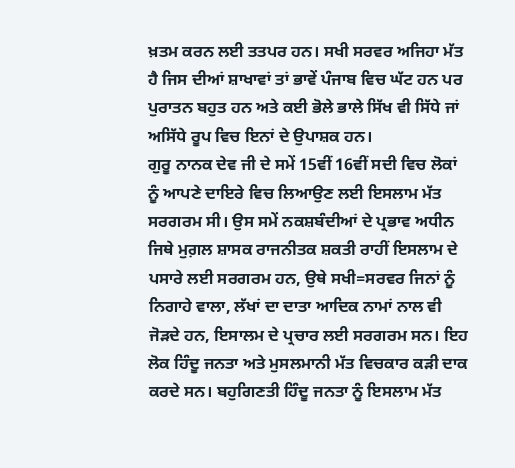ਖ਼ਤਮ ਕਰਨ ਲਈ ਤਤਪਰ ਹਨ। ਸਖੀ ਸਰਵਰ ਅਜਿਹਾ ਮੱਤ ਹੈ ਜਿਸ ਦੀਆਂ ਸ਼ਾਖਾਵਾਂ ਤਾਂ ਭਾਵੇਂ ਪੰਜਾਬ ਵਿਚ ਘੱਟ ਹਨ ਪਰ ਪੁਰਾਤਨ ਬਹੁਤ ਹਨ ਅਤੇ ਕਈ ਭੋਲੇ ਭਾਲੇ ਸਿੱਖ ਵੀ ਸਿੱਧੇ ਜਾਂ ਅਸਿੱਧੇ ਰੂਪ ਵਿਚ ਇਨਾਂ ਦੇ ਉਪਾਸ਼ਕ ਹਨ।
ਗੁਰੂ ਨਾਨਕ ਦੇਵ ਜੀ ਦੇ ਸਮੇਂ 15ਵੀਂ 16ਵੀਂ ਸਦੀ ਵਿਚ ਲੋਕਾਂ ਨੂੰ ਆਪਣੇ ਦਾਇਰੇ ਵਿਚ ਲਿਆਉਣ ਲਈ ਇਸਲਾਮ ਮੱਤ ਸਰਗਰਮ ਸੀ। ਉਸ ਸਮੇਂ ਨਕਸ਼ਬੰਦੀਆਂ ਦੇ ਪ੍ਰਭਾਵ ਅਧੀਨ ਜਿਥੇ ਮੁਗ਼ਲ ਸ਼ਾਸਕ ਰਾਜਨੀਤਕ ਸ਼ਕਤੀ ਰਾਹੀਂ ਇਸਲਾਮ ਦੇ ਪਸਾਰੇ ਲਈ ਸਰਗਰਮ ਹਨ, ਉਥੇ ਸਖੀ=ਸਰਵਰ ਜਿਨਾਂ ਨੂੰ ਨਿਗਾਹੇ ਵਾਲਾ, ਲੱਖਾਂ ਦਾ ਦਾਤਾ ਆਦਿਕ ਨਾਮਾਂ ਨਾਲ ਵੀ ਜੋੜਦੇ ਹਨ, ਇਸਾਲਮ ਦੇ ਪ੍ਰਚਾਰ ਲਈ ਸਰਗਰਮ ਸਨ। ਇਹ ਲੋਕ ਹਿੰਦੂ ਜਨਤਾ ਅਤੇ ਮੁਸਲਮਾਨੀ ਮੱਤ ਵਿਚਕਾਰ ਕੜੀ ਦਾਕ ਕਰਦੇ ਸਨ। ਬਹੁਗਿਣਤੀ ਹਿੰਦੂ ਜਨਤਾ ਨੂੰ ਇਸਲਾਮ ਮੱਤ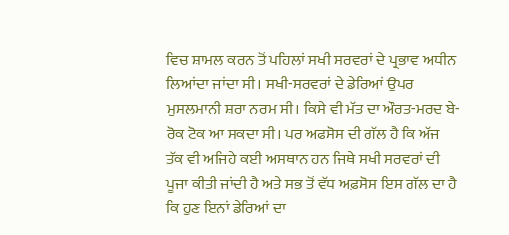ਵਿਚ ਸ਼ਾਮਲ ਕਰਨ ਤੋਂ ਪਹਿਲਾਂ ਸਖੀ ਸਰਵਰਾਂ ਦੇ ਪ੍ਰਭਾਵ ਅਧੀਨ ਲਿਆਂਦਾ ਜਾਂਦਾ ਸੀ। ਸਖੀ-ਸਰਵਰਾਂ ਦੇ ਡੇਰਿਆਂ ਉਪਰ ਮੁਸਲਮਾਨੀ ਸ਼ਰਾ ਨਰਮ ਸੀ। ਕਿਸੇ ਵੀ ਮੱਤ ਦਾ ਔਰਤ-ਮਰਦ ਬੇ-ਰੋਕ ਟੋਕ ਆ ਸਕਦਾ ਸੀ। ਪਰ ਅਫਸੋਸ ਦੀ ਗੱਲ ਹੈ ਕਿ ਅੱਜ ਤੱਕ ਵੀ ਅਜਿਹੇ ਕਈ ਅਸਥਾਨ ਹਨ ਜਿਥੇ ਸਖੀ ਸਰਵਰਾਂ ਦੀ ਪੂਜਾ ਕੀਤੀ ਜਾਂਦੀ ਹੈ ਅਤੇ ਸਭ ਤੋਂ ਵੱਧ ਅਫ਼ਸੋਸ ਇਸ ਗੱਲ ਦਾ ਹੈ ਕਿ ਹੁਣ ਇਨਾਂ ਡੇਰਿਆਂ ਦਾ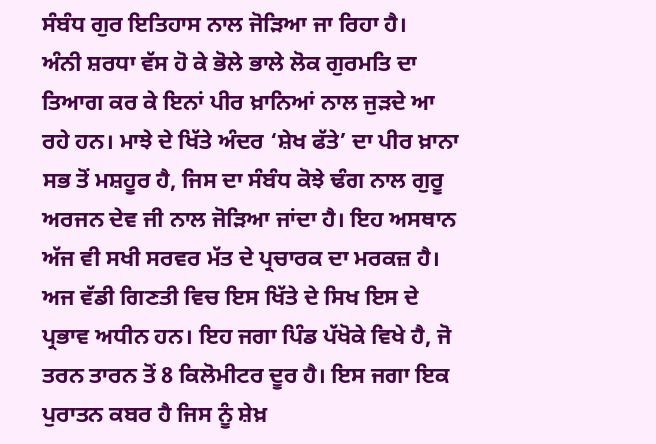ਸੰਬੰਧ ਗੁਰ ਇਤਿਹਾਸ ਨਾਲ ਜੋੜਿਆ ਜਾ ਰਿਹਾ ਹੈ।
ਅੰਨੀ ਸ਼ਰਧਾ ਵੱਸ ਹੋ ਕੇ ਭੋਲੇ ਭਾਲੇ ਲੋਕ ਗੁਰਮਤਿ ਦਾ ਤਿਆਗ ਕਰ ਕੇ ਇਨਾਂ ਪੀਰ ਖ਼ਾਨਿਆਂ ਨਾਲ ਜੁੜਦੇ ਆ ਰਹੇ ਹਨ। ਮਾਝੇ ਦੇ ਖਿੱਤੇ ਅੰਦਰ ‘ਸ਼ੇਖ ਫੱਤੇ’ ਦਾ ਪੀਰ ਖ਼ਾਨਾ ਸਭ ਤੋਂ ਮਸ਼ਹੂਰ ਹੈ, ਜਿਸ ਦਾ ਸੰਬੰਧ ਕੋਝੇ ਢੰਗ ਨਾਲ ਗੁਰੂ ਅਰਜਨ ਦੇਵ ਜੀ ਨਾਲ ਜੋੜਿਆ ਜਾਂਦਾ ਹੈ। ਇਹ ਅਸਥਾਨ ਅੱਜ ਵੀ ਸਖੀ ਸਰਵਰ ਮੱਤ ਦੇ ਪ੍ਰਚਾਰਕ ਦਾ ਮਰਕਜ਼ ਹੈ। ਅਜ ਵੱਡੀ ਗਿਣਤੀ ਵਿਚ ਇਸ ਖਿੱਤੇ ਦੇ ਸਿਖ ਇਸ ਦੇ ਪ੍ਰਭਾਵ ਅਧੀਨ ਹਨ। ਇਹ ਜਗਾ ਪਿੰਡ ਪੱਖੋਕੇ ਵਿਖੇ ਹੈ, ਜੋ ਤਰਨ ਤਾਰਨ ਤੋਂ 8 ਕਿਲੋਮੀਟਰ ਦੂਰ ਹੈ। ਇਸ ਜਗਾ ਇਕ ਪੁਰਾਤਨ ਕਬਰ ਹੈ ਜਿਸ ਨੂੰ ਸ਼ੇਖ਼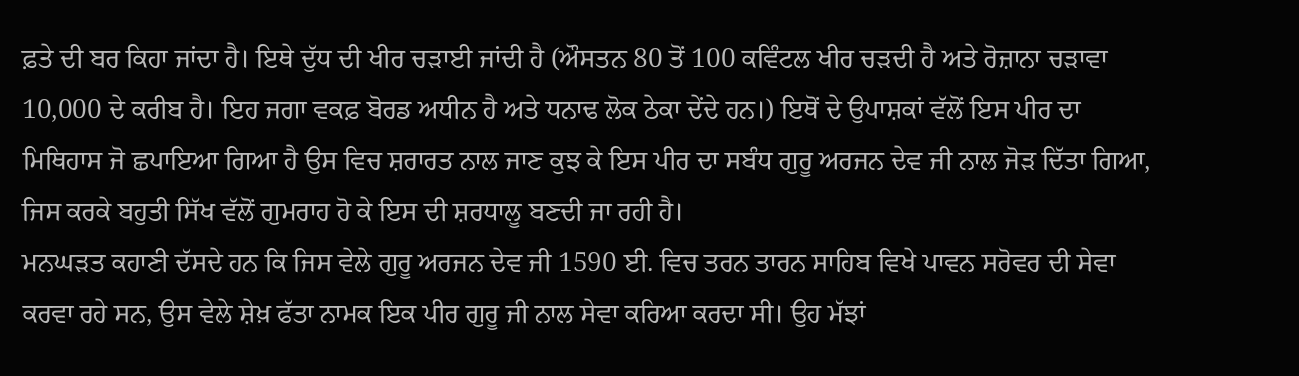ਫ਼ਤੇ ਦੀ ਬਰ ਕਿਹਾ ਜਾਂਦਾ ਹੈ। ਇਥੇ ਦੁੱਧ ਦੀ ਖੀਰ ਚੜਾਈ ਜਾਂਦੀ ਹੈ (ਔਸਤਨ 80 ਤੋਂ 100 ਕਵਿੰਟਲ ਖੀਰ ਚੜਦੀ ਹੈ ਅਤੇ ਰੋਜ਼ਾਨਾ ਚੜਾਵਾ 10,000 ਦੇ ਕਰੀਬ ਹੈ। ਇਹ ਜਗਾ ਵਕਫ਼ ਬੋਰਡ ਅਧੀਨ ਹੈ ਅਤੇ ਧਨਾਢ ਲੋਕ ਠੇਕਾ ਦੇਂਦੇ ਹਨ।) ਇਥੋਂ ਦੇ ਉਪਾਸ਼ਕਾਂ ਵੱਲੋਂ ਇਸ ਪੀਰ ਦਾ ਮਿਥਿਹਾਸ ਜੋ ਛਪਾਇਆ ਗਿਆ ਹੈ ਉਸ ਵਿਚ ਸ਼ਰਾਰਤ ਨਾਲ ਜਾਣ ਕੁਝ ਕੇ ਇਸ ਪੀਰ ਦਾ ਸਬੰਧ ਗੁਰੂ ਅਰਜਨ ਦੇਵ ਜੀ ਨਾਲ ਜੋੜ ਦਿੱਤਾ ਗਿਆ, ਜਿਸ ਕਰਕੇ ਬਹੁਤੀ ਸਿੱਖ ਵੱਲੋਂ ਗੁਮਰਾਹ ਹੋ ਕੇ ਇਸ ਦੀ ਸ਼ਰਧਾਲੂ ਬਣਦੀ ਜਾ ਰਹੀ ਹੈ।
ਮਨਘੜਤ ਕਹਾਣੀ ਦੱਸਦੇ ਹਨ ਕਿ ਜਿਸ ਵੇਲੇ ਗੁਰੂ ਅਰਜਨ ਦੇਵ ਜੀ 1590 ਈ. ਵਿਚ ਤਰਨ ਤਾਰਨ ਸਾਹਿਬ ਵਿਖੇ ਪਾਵਨ ਸਰੋਵਰ ਦੀ ਸੇਵਾ ਕਰਵਾ ਰਹੇ ਸਨ, ਉਸ ਵੇਲੇ ਸ਼ੇਖ਼ ਫੱਤਾ ਨਾਮਕ ਇਕ ਪੀਰ ਗੁਰੂ ਜੀ ਨਾਲ ਸੇਵਾ ਕਰਿਆ ਕਰਦਾ ਸੀ। ਉਹ ਮੱਝਾਂ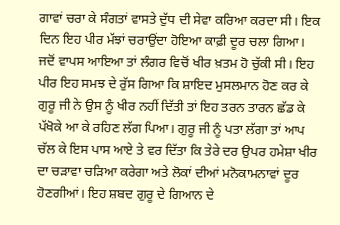ਗਾਵਾਂ ਚਰਾ ਕੇ ਸੰਗਤਾਂ ਵਾਸਤੇ ਦੁੱਧ ਦੀ ਸੇਵਾ ਕਰਿਆ ਕਰਦਾ ਸੀ। ਇਕ ਦਿਨ ਇਹ ਪੀਰ ਮੱਝਾਂ ਚਰਾਉਂਦਾ ਹੋਇਆ ਕਾਫ਼ੀ ਦੂਰ ਚਲਾ ਗਿਆ। ਜਦੋਂ ਵਾਪਸ ਆਇਆ ਤਾਂ ਲੰਗਰ ਵਿਚੋਂ ਖੀਰ ਖ਼ਤਮ ਹੋ ਚੁੱਕੀ ਸੀ। ਇਹ ਪੀਰ ਇਹ ਸਮਝ ਦੇ ਰੁੱਸ ਗਿਆ ਕਿ ਸ਼ਾਇਦ ਮੁਸਲਮਾਨ ਹੋਣ ਕਰ ਕੇ ਗੁਰੂ ਜੀ ਨੇ ਉਸ ਨੂੰ ਖੀਰ ਨਹੀਂ ਦਿੱਤੀ ਤਾਂ ਇਹ ਤਰਨ ਤਾਰਨ ਛੱਡ ਕੇ ਪੱਖੋਕੇ ਆ ਕੇ ਰਹਿਣ ਲੱਗ ਪਿਆ। ਗੁਰੂ ਜੀ ਨੂੰ ਪਤਾ ਲੱਗਾ ਤਾਂ ਆਪ ਚੱਲ ਕੇ ਇਸ ਪਾਸ ਆਏ ਤੇ ਵਰ ਦਿੱਤਾ ਕਿ ਤੇਰੇ ਦਰ ਉਪਰ ਹਮੇਸ਼ਾ ਖੀਰ ਦਾ ਚੜਾਵਾ ਚੜਿਆ ਕਰੇਗਾ ਅਤੇ ਲੋਕਾਂ ਦੀਆਂ ਮਨੋਕਾਮਨਾਵਾਂ ਦੂਰ ਹੋਣਗੀਆਂ। ਇਹ ਸ਼ਬਦ ਗੁਰੂ ਦੇ ਗਿਆਨ ਦੇ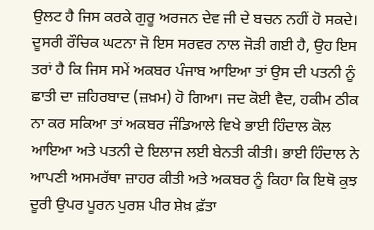ਉਲਟ ਹੈ ਜਿਸ ਕਰਕੇ ਗੁਰੂ ਅਰਜਨ ਦੇਵ ਜੀ ਦੇ ਬਚਨ ਨਹੀਂ ਹੋ ਸਕਦੇ।
ਦੂਸਰੀ ਰੌਚਿਕ ਘਟਨਾ ਜੋ ਇਸ ਸਰਵਰ ਨਾਲ ਜੋੜੀ ਗਈ ਹੈ, ਉਹ ਇਸ ਤਰਾਂ ਹੈ ਕਿ ਜਿਸ ਸਮੇਂ ਅਕਬਰ ਪੰਜਾਬ ਆਇਆ ਤਾਂ ਉਸ ਦੀ ਪਤਨੀ ਨੂੰ ਛਾਤੀ ਦਾ ਜ਼ਹਿਰਬਾਦ (ਜ਼ਖ਼ਮ) ਹੋ ਗਿਆ। ਜਦ ਕੋਈ ਵੈਦ, ਹਕੀਮ ਠੀਕ ਨਾ ਕਰ ਸਕਿਆ ਤਾਂ ਅਕਬਰ ਜੰਡਿਆਲੇ ਵਿਖੇ ਭਾਈ ਹਿੰਦਾਲ ਕੋਲ ਆਇਆ ਅਤੇ ਪਤਨੀ ਦੇ ਇਲਾਜ ਲਈ ਬੇਨਤੀ ਕੀਤੀ। ਭਾਈ ਹਿੰਦਾਲ ਨੇ ਆਪਣੀ ਅਸਮਰੱਥਾ ਜ਼ਾਹਰ ਕੀਤੀ ਅਤੇ ਅਕਬਰ ਨੂੰ ਕਿਹਾ ਕਿ ਇਥੋ ਕੁਝ ਦੂਰੀ ਉਪਰ ਪੂਰਨ ਪੁਰਸ਼ ਪੀਰ ਸ਼ੇਖ਼ ਫ਼ੱਤਾ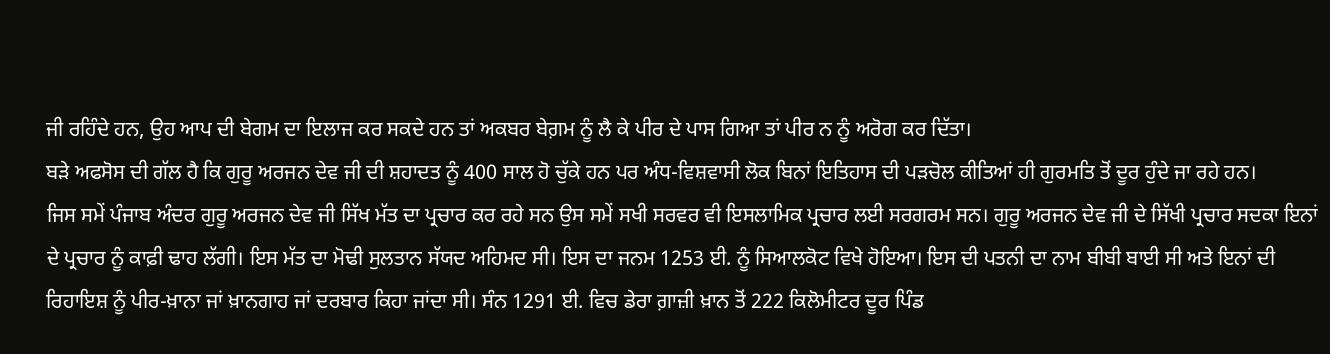ਜੀ ਰਹਿੰਦੇ ਹਨ, ਉਹ ਆਪ ਦੀ ਬੇਗਮ ਦਾ ਇਲਾਜ ਕਰ ਸਕਦੇ ਹਨ ਤਾਂ ਅਕਬਰ ਬੇਗ਼ਮ ਨੂੰ ਲੈ ਕੇ ਪੀਰ ਦੇ ਪਾਸ ਗਿਆ ਤਾਂ ਪੀਰ ਨ ਨੂੰ ਅਰੋਗ ਕਰ ਦਿੱਤਾ।
ਬੜੇ ਅਫਸੋਸ ਦੀ ਗੱਲ ਹੈ ਕਿ ਗੁਰੂ ਅਰਜਨ ਦੇਵ ਜੀ ਦੀ ਸ਼ਹਾਦਤ ਨੂੰ 400 ਸਾਲ ਹੋ ਚੁੱਕੇ ਹਨ ਪਰ ਅੰਧ-ਵਿਸ਼ਵਾਸੀ ਲੋਕ ਬਿਨਾਂ ਇਤਿਹਾਸ ਦੀ ਪੜਚੋਲ ਕੀਤਿਆਂ ਹੀ ਗੁਰਮਤਿ ਤੋਂ ਦੂਰ ਹੁੰਦੇ ਜਾ ਰਹੇ ਹਨ।
ਜਿਸ ਸਮੇਂ ਪੰਜਾਬ ਅੰਦਰ ਗੁਰੂ ਅਰਜਨ ਦੇਵ ਜੀ ਸਿੱਖ ਮੱਤ ਦਾ ਪ੍ਰਚਾਰ ਕਰ ਰਹੇ ਸਨ ਉਸ ਸਮੇਂ ਸਖੀ ਸਰਵਰ ਵੀ ਇਸਲਾਮਿਕ ਪ੍ਰਚਾਰ ਲਈ ਸਰਗਰਮ ਸਨ। ਗੁਰੂ ਅਰਜਨ ਦੇਵ ਜੀ ਦੇ ਸਿੱਖੀ ਪ੍ਰਚਾਰ ਸਦਕਾ ਇਨਾਂ ਦੇ ਪ੍ਰਚਾਰ ਨੂੰ ਕਾਫ਼ੀ ਢਾਹ ਲੱਗੀ। ਇਸ ਮੱਤ ਦਾ ਮੋਢੀ ਸੁਲਤਾਨ ਸੱਯਦ ਅਹਿਮਦ ਸੀ। ਇਸ ਦਾ ਜਨਮ 1253 ਈ. ਨੂੰ ਸਿਆਲਕੋਟ ਵਿਖੇ ਹੋਇਆ। ਇਸ ਦੀ ਪਤਨੀ ਦਾ ਨਾਮ ਬੀਬੀ ਬਾਈ ਸੀ ਅਤੇ ਇਨਾਂ ਦੀ ਰਿਹਾਇਸ਼ ਨੂੰ ਪੀਰ-ਖ਼ਾਨਾ ਜਾਂ ਖ਼ਾਨਗਾਹ ਜਾਂ ਦਰਬਾਰ ਕਿਹਾ ਜਾਂਦਾ ਸੀ। ਸੰਨ 1291 ਈ. ਵਿਚ ਡੇਰਾ ਗ਼ਾਜ਼ੀ ਖ਼ਾਨ ਤੋਂ 222 ਕਿਲੋਮੀਟਰ ਦੂਰ ਪਿੰਡ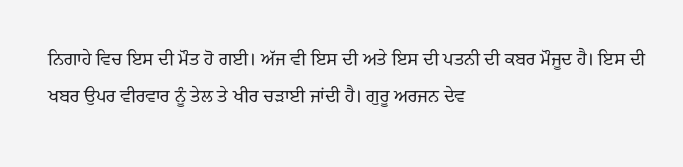ਨਿਗਾਹੇ ਵਿਚ ਇਸ ਦੀ ਮੌਤ ਹੋ ਗਈ। ਅੱਜ ਵੀ ਇਸ ਦੀ ਅਤੇ ਇਸ ਦੀ ਪਤਨੀ ਦੀ ਕਬਰ ਮੌਜੂਦ ਹੈ। ਇਸ ਦੀ ਖਬਰ ਉਪਰ ਵੀਰਵਾਰ ਨੂੰ ਤੇਲ ਤੇ ਖੀਰ ਚੜਾਈ ਜਾਂਦੀ ਹੈ। ਗੁਰੂ ਅਰਜਨ ਦੇਵ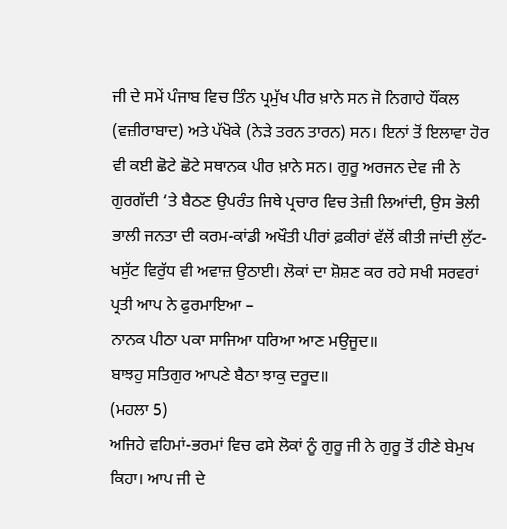ਜੀ ਦੇ ਸਮੇਂ ਪੰਜਾਬ ਵਿਚ ਤਿੰਨ ਪ੍ਰਮੁੱਖ ਪੀਰ ਖ਼ਾਨੇ ਸਨ ਜੋ ਨਿਗਾਹੇ ਧੌਂਕਲ (ਵਜ਼ੀਰਾਬਾਦ) ਅਤੇ ਪੱਖੋਕੇ (ਨੇੜੇ ਤਰਨ ਤਾਰਨ) ਸਨ। ਇਨਾਂ ਤੋਂ ਇਲਾਵਾ ਹੋਰ ਵੀ ਕਈ ਛੋਟੇ ਛੋਟੇ ਸਥਾਨਕ ਪੀਰ ਖ਼ਾਨੇ ਸਨ। ਗੁਰੂ ਅਰਜਨ ਦੇਵ ਜੀ ਨੇ ਗੁਰਗੱਦੀ ‘ਤੇ ਬੈਠਣ ਉਪਰੰਤ ਜਿਥੇ ਪ੍ਰਚਾਰ ਵਿਚ ਤੇਜ਼ੀ ਲਿਆਂਦੀ, ਉਸ ਭੋਲੀ ਭਾਲੀ ਜਨਤਾ ਦੀ ਕਰਮ-ਕਾਂਡੀ ਅਖੌਤੀ ਪੀਰਾਂ ਫ਼ਕੀਰਾਂ ਵੱਲੋਂ ਕੀਤੀ ਜਾਂਦੀ ਲੁੱਟ-ਖਸੁੱਟ ਵਿਰੁੱਧ ਵੀ ਅਵਾਜ਼ ਉਠਾਈ। ਲੋਕਾਂ ਦਾ ਸ਼ੋਸ਼ਣ ਕਰ ਰਹੇ ਸਖੀ ਸਰਵਰਾਂ ਪ੍ਰਤੀ ਆਪ ਨੇ ਫੁਰਮਾਇਆ –
ਨਾਨਕ ਪੀਠਾ ਪਕਾ ਸਾਜਿਆ ਧਰਿਆ ਆਣ ਮਉਜੂਦ॥
ਬਾਝਹੁ ਸਤਿਗੁਰ ਆਪਣੇ ਬੈਠਾ ਝਾਕੁ ਦਰੂਦ॥
(ਮਹਲਾ 5)
ਅਜਿਹੇ ਵਹਿਮਾਂ-ਭਰਮਾਂ ਵਿਚ ਫਸੇ ਲੋਕਾਂ ਨੂੰ ਗੁਰੂ ਜੀ ਨੇ ਗੁਰੂ ਤੋਂ ਹੀਣੇ ਬੇਮੁਖ ਕਿਹਾ। ਆਪ ਜੀ ਦੇ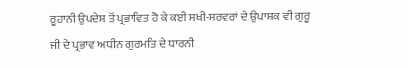ਰੂਹਾਨੀ ਉਪਦੇਸ਼ ਤੋਂ ਪ੍ਰਭਾਵਿਤ ਹੋ ਕੇ ਕਈ ਸਖੀ-ਸਰਵਰਾਂ ਦੇ ਉਪਾਸ਼ਕ ਵੀ ਗੁਰੂ ਜੀ ਦੇ ਪ੍ਰਭਾਵ ਅਧੀਨ ਗੁਰਮਤਿ ਦੇ ਧਾਰਨੀ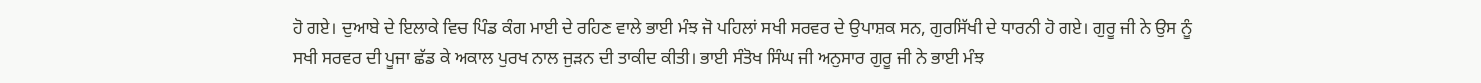ਹੋ ਗਏ। ਦੁਆਬੇ ਦੇ ਇਲਾਕੇ ਵਿਚ ਪਿੰਡ ਕੰਗ ਮਾਈ ਦੇ ਰਹਿਣ ਵਾਲੇ ਭਾਈ ਮੰਝ ਜੋ ਪਹਿਲਾਂ ਸਖੀ ਸਰਵਰ ਦੇ ਉਪਾਸ਼ਕ ਸਨ, ਗੁਰਸਿੱਖੀ ਦੇ ਧਾਰਨੀ ਹੋ ਗਏ। ਗੁਰੂ ਜੀ ਨੇ ਉਸ ਨੂੰ ਸਖੀ ਸਰਵਰ ਦੀ ਪੂਜਾ ਛੱਡ ਕੇ ਅਕਾਲ ਪੁਰਖ ਨਾਲ ਜੁੜਨ ਦੀ ਤਾਕੀਦ ਕੀਤੀ। ਭਾਈ ਸੰਤੋਖ ਸਿੰਘ ਜੀ ਅਨੁਸਾਰ ਗੁਰੂ ਜੀ ਨੇ ਭਾਈ ਮੰਝ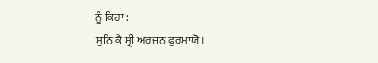ਨੂੰ ਕਿਹਾ :
ਸੁਨਿ ਕੈ ਸ੍ਰੀ ਅਰਜਨ ਫੁਰਮਾਯੋ।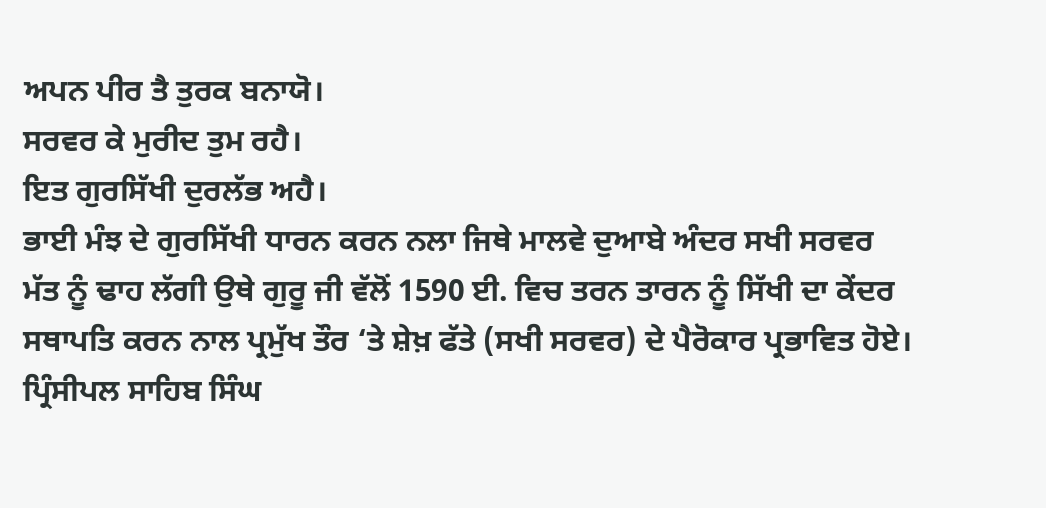ਅਪਨ ਪੀਰ ਤੈ ਤੁਰਕ ਬਨਾਯੋ।
ਸਰਵਰ ਕੇ ਮੁਰੀਦ ਤੁਮ ਰਹੈ।
ਇਤ ਗੁਰਸਿੱਖੀ ਦੁਰਲੱਭ ਅਹੈ।
ਭਾਈ ਮੰਝ ਦੇ ਗੁਰਸਿੱਖੀ ਧਾਰਨ ਕਰਨ ਨਲਾ ਜਿਥੇ ਮਾਲਵੇ ਦੁਆਬੇ ਅੰਦਰ ਸਖੀ ਸਰਵਰ ਮੱਤ ਨੂੰ ਢਾਹ ਲੱਗੀ ਉਥੇ ਗੁਰੂ ਜੀ ਵੱਲੋਂ 1590 ਈ. ਵਿਚ ਤਰਨ ਤਾਰਨ ਨੂੰ ਸਿੱਖੀ ਦਾ ਕੇਂਦਰ ਸਥਾਪਤਿ ਕਰਨ ਨਾਲ ਪ੍ਰਮੁੱਖ ਤੌਰ ‘ਤੇ ਸ਼ੇਖ਼ ਫੱਤੇ (ਸਖੀ ਸਰਵਰ) ਦੇ ਪੈਰੋਕਾਰ ਪ੍ਰਭਾਵਿਤ ਹੋਏ।
ਪ੍ਰਿੰਸੀਪਲ ਸਾਹਿਬ ਸਿੰਘ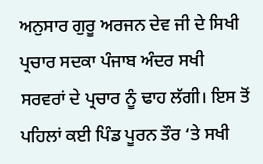ਅਨੁਸਾਰ ਗੁਰੂ ਅਰਜਨ ਦੇਵ ਜੀ ਦੇ ਸਿਖੀ ਪ੍ਰਚਾਰ ਸਦਕਾ ਪੰਜਾਬ ਅੰਦਰ ਸਖੀ ਸਰਵਰਾਂ ਦੇ ਪ੍ਰਚਾਰ ਨੂੰ ਢਾਹ ਲੱਗੀ। ਇਸ ਤੋਂ ਪਹਿਲਾਂ ਕਈ ਪਿੰਡ ਪੂਰਨ ਤੌਰ ‘ਤੇ ਸਖੀ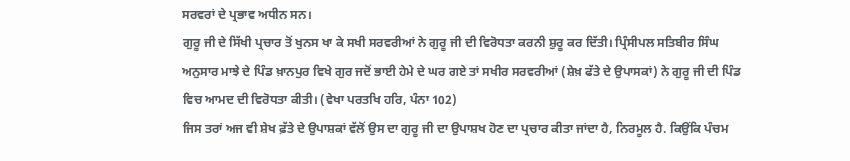ਸਰਵਰਾਂ ਦੇ ਪ੍ਰਭਾਵ ਅਧੀਨ ਸਨ।
ਗੁਰੂ ਜੀ ਦੇ ਸਿੱਖੀ ਪ੍ਰਚਾਰ ਤੋਂ ਖੁਨਸ ਖਾ ਕੇ ਸਖੀ ਸਰਵਰੀਆਂ ਨੇ ਗੁਰੂ ਜੀ ਦੀ ਵਿਰੋਧਤਾ ਕਰਨੀ ਸ਼ੁਰੂ ਕਰ ਦਿੱਤੀ। ਪ੍ਰਿੰਸੀਪਲ ਸਤਿਬੀਰ ਸਿੰਘ ਅਨੁਸਾਰ ਮਾਝੇ ਦੇ ਪਿੰਡ ਖ਼ਾਨਪੁਰ ਵਿਖੇ ਗੁਰ ਜਦੋਂ ਭਾਈ ਹੇਮੇ ਦੇ ਘਰ ਗਏ ਤਾਂ ਸਖੀਰ ਸਰਵਰੀਆਂ (ਸ਼ੇਖ਼ ਫੱਤੇ ਦੇ ਉਪਾਸਕਾਂ) ਨੇ ਗੁਰੂ ਜੀ ਦੀ ਪਿੰਡ ਵਿਚ ਆਮਦ ਦੀ ਵਿਰੋਧਤਾ ਕੀਤੀ। (ਵੇਖਾ ਪਰਤਖਿ ਹਰਿ, ਪੰਨਾ 102)
ਜਿਸ ਤਰਾਂ ਅਜ ਵੀ ਸ਼ੇਖ ਫ਼ੱਤੇ ਦੇ ਉਪਾਸ਼ਕਾਂ ਵੱਲੋਂ ਉਸ ਦਾ ਗੁਰੂ ਜੀ ਦਾ ਉਪਾਸ਼ਖ ਹੋਣ ਦਾ ਪ੍ਰਚਾਰ ਕੀਤਾ ਜਾਂਦਾ ਹੈ, ਨਿਰਮੂਲ ਹੈ. ਕਿਉਂਕਿ ਪੰਚਮ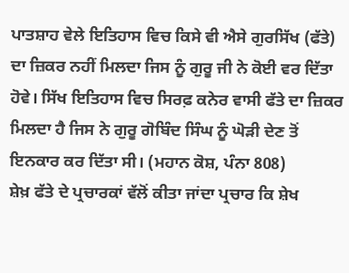ਪਾਤਸ਼ਾਹ ਵੇਲੇ ਇਤਿਹਾਸ ਵਿਚ ਕਿਸੇ ਵੀ ਐਸੇ ਗੁਰਸਿੱਖ (ਫੱਤੇ) ਦਾ ਜ਼ਿਕਰ ਨਹੀਂ ਮਿਲਦਾ ਜਿਸ ਨੂੰ ਗੁਰੂ ਜੀ ਨੇ ਕੋਈ ਵਰ ਦਿੱਤਾ ਹੋਵੇ। ਸਿੱਖ ਇਤਿਹਾਸ ਵਿਚ ਸਿਰਫ਼ ਕਨੇਰ ਵਾਸੀ ਫੱਤੇ ਦਾ ਜ਼ਿਕਰ ਮਿਲਦਾ ਹੈ ਜਿਸ ਨੇ ਗੁਰੂ ਗੋਬਿੰਦ ਸਿੰਘ ਨੂੰ ਘੋੜੀ ਦੇਣ ਤੋਂ ਇਨਕਾਰ ਕਰ ਦਿੱਤਾ ਸੀ। (ਮਹਾਨ ਕੋਸ਼, ਪੰਨਾ 808)
ਸ਼ੇਖ਼ ਫੱਤੇ ਦੇ ਪ੍ਰਚਾਰਕਾਂ ਵੱਲੋਂ ਕੀਤਾ ਜਾਂਦਾ ਪ੍ਰਚਾਰ ਕਿ ਸ਼ੇਖ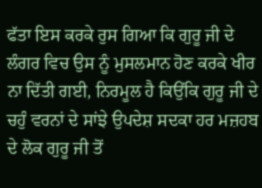ਫੱਤਾ ਇਸ ਕਰਕੇ ਰੁਸ ਗਿਆ ਕਿ ਗੁਰੂ ਜੀ ਦੇ ਲੰਗਰ ਵਿਚ ਉਸ ਨੂੰ ਮੁਸਲਮਾਨ ਹੋਣ ਕਰਕੇ ਖੀਰ ਨਾ ਦਿੱਤੀ ਗਈ, ਨਿਰਮੂਲ ਹੈ ਕਿਉਂਕਿ ਗੁਰੂ ਜੀ ਦੇ ਚਹੁੰ ਵਰਨਾਂ ਦੇ ਸਾਂਝੇ ਉਪਦੇਸ਼ ਸਦਕਾ ਹਰ ਮਜ਼ਹਬ ਦੇ ਲੋਕ ਗੁਰੂ ਜੀ ਤੋਂ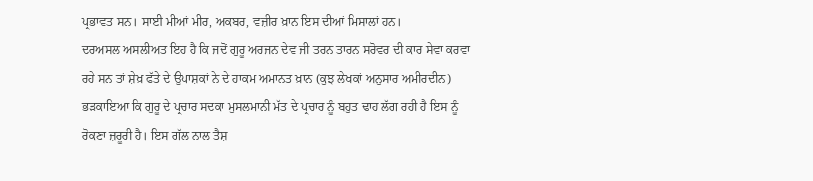ਪ੍ਰਭਾਵਤ ਸਨ। ਸਾਈ ਮੀਆਂ ਮੀਰ, ਅਕਬਰ, ਵਜ਼ੀਰ ਖ਼ਾਨ ਇਸ ਦੀਆਂ ਮਿਸਾਲਾਂ ਹਨ।
ਦਰਅਸਲ ਅਸਲੀਅਤ ਇਹ ਹੈ ਕਿ ਜਦੋਂ ਗੁਰੂ ਅਰਜਨ ਦੇਵ ਜੀ ਤਰਨ ਤਾਰਨ ਸਰੋਵਰ ਦੀ ਕਾਰ ਸੇਵਾ ਕਰਵਾ ਰਹੇ ਸਨ ਤਾਂ ਸ਼ੇਖ਼ ਫੱਤੇ ਦੇ ਉਪਾਸ਼ਕਾਂ ਨੇ ਦੇ ਹਾਕਮ ਅਮਾਨਤ ਖ਼ਾਨ (ਕੁਝ ਲੇਖਕਾਂ ਅਨੁਸਾਰ ਅਮੀਰਦੀਨ) ਭੜਕਾਇਆ ਕਿ ਗੁਰੂ ਦੇ ਪ੍ਰਚਾਰ ਸਦਕਾ ਮੁਸਲਮਾਨੀ ਮੱਤ ਦੇ ਪ੍ਰਚਾਰ ਨੂੰ ਬਹੁਤ ਢਾਹ ਲੱਗ ਰਹੀ ਹੈ ਇਸ ਨੂੰ ਰੋਕਣਾ ਜ਼ਰੂਰੀ ਹੈ। ਇਸ ਗੱਲ ਨਾਲ ਤੈਸ਼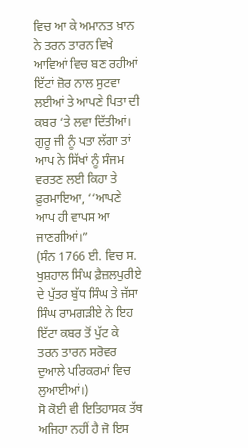ਵਿਚ ਆ ਕੇ ਅਮਾਨਤ ਖ਼ਾਨ ਨੇ ਤਰਨ ਤਾਰਨ ਵਿਖੇ ਆਵਿਆਂ ਵਿਚ ਬਣ ਰਹੀਆਂ ਇੱਟਾਂ ਜ਼ੋਰ ਨਾਲ ਸੁਟਵਾ ਲਈਆਂ ਤੇ ਆਪਣੇ ਪਿਤਾ ਦੀ ਕਬਰ ‘ਤੇ ਲਵਾ ਦਿੱਤੀਆਂ। ਗੁਰੂ ਜੀ ਨੂੰ ਪਤਾ ਲੱਗਾ ਤਾਂ ਆਪ ਨੇ ਸਿੱਖਾਂ ਨੂੰ ਸੰਜਮ ਵਰਤਣ ਲਈ ਕਿਹਾ ਤੇ ਫ਼ੁਰਮਾਇਆ, ‘‘ਆਪਣੇ ਆਪ ਹੀ ਵਾਪਸ ਆ ਜਾਣਗੀਆਂ।”
(ਸੰਨ 1766 ਈ. ਵਿਚ ਸ. ਖੁਸ਼ਹਾਲ ਸਿੰਘ ਫ਼ੈਜ਼ਲਪੁਰੀਏ ਦੇ ਪੁੱਤਰ ਬੁੱਧ ਸਿੰਘ ਤੇ ਜੱਸਾ ਸਿੰਘ ਰਾਮਗੜੀਏ ਨੇ ਇਹ ਇੱਟਾ ਕਬਰ ਤੋਂ ਪੁੱਟ ਕੇ ਤਰਨ ਤਾਰਨ ਸਰੋਵਰ ਦੁਆਲੇ ਪਰਿਕਰਮਾਂ ਵਿਚ ਲੁਆਈਆਂ।)
ਸੋ ਕੋਈ ਵੀ ਇਤਿਹਾਸਕ ਤੱਥ ਅਜਿਹਾ ਨਹੀਂ ਹੈ ਜੋ ਇਸ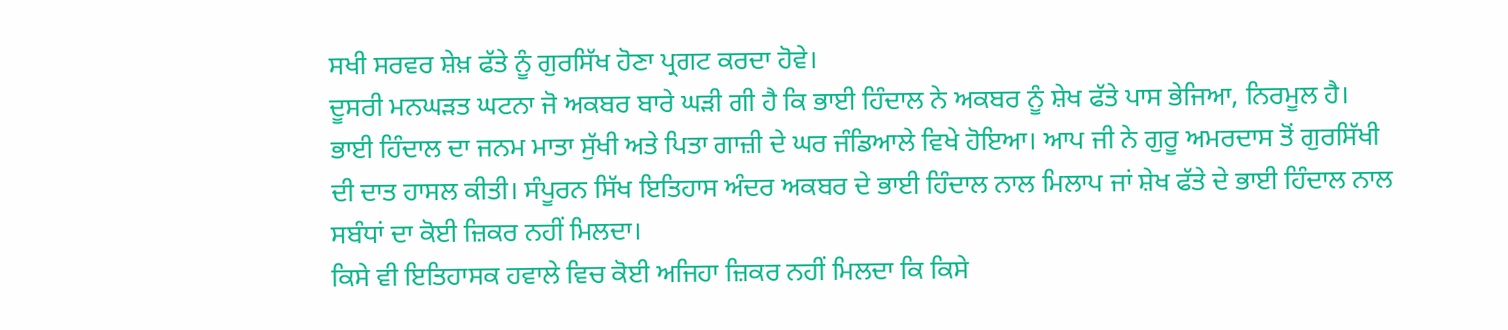ਸਖੀ ਸਰਵਰ ਸ਼ੇਖ਼ ਫੱਤੇ ਨੂੰ ਗੁਰਸਿੱਖ ਹੋਣਾ ਪ੍ਰਗਟ ਕਰਦਾ ਹੋਵੇ।
ਦੂਸਰੀ ਮਨਘੜਤ ਘਟਨਾ ਜੋ ਅਕਬਰ ਬਾਰੇ ਘੜੀ ਗੀ ਹੈ ਕਿ ਭਾਈ ਹਿੰਦਾਲ ਨੇ ਅਕਬਰ ਨੂੰ ਸ਼ੇਖ ਫੱਤੇ ਪਾਸ ਭੇਜਿਆ, ਨਿਰਮੂਲ ਹੈ। ਭਾਈ ਹਿੰਦਾਲ ਦਾ ਜਨਮ ਮਾਤਾ ਸੁੱਖੀ ਅਤੇ ਪਿਤਾ ਗਾਜ਼ੀ ਦੇ ਘਰ ਜੰਡਿਆਲੇ ਵਿਖੇ ਹੋਇਆ। ਆਪ ਜੀ ਨੇ ਗੁਰੂ ਅਮਰਦਾਸ ਤੋਂ ਗੁਰਸਿੱਖੀ ਦੀ ਦਾਤ ਹਾਸਲ ਕੀਤੀ। ਸੰਪੂਰਨ ਸਿੱਖ ਇਤਿਹਾਸ ਅੰਦਰ ਅਕਬਰ ਦੇ ਭਾਈ ਹਿੰਦਾਲ ਨਾਲ ਮਿਲਾਪ ਜਾਂ ਸ਼ੇਖ ਫੱਤੇ ਦੇ ਭਾਈ ਹਿੰਦਾਲ ਨਾਲ ਸਬੰਧਾਂ ਦਾ ਕੋਈ ਜ਼ਿਕਰ ਨਹੀਂ ਮਿਲਦਾ।
ਕਿਸੇ ਵੀ ਇਤਿਹਾਸਕ ਹਵਾਲੇ ਵਿਚ ਕੋਈ ਅਜਿਹਾ ਜ਼ਿਕਰ ਨਹੀਂ ਮਿਲਦਾ ਕਿ ਕਿਸੇ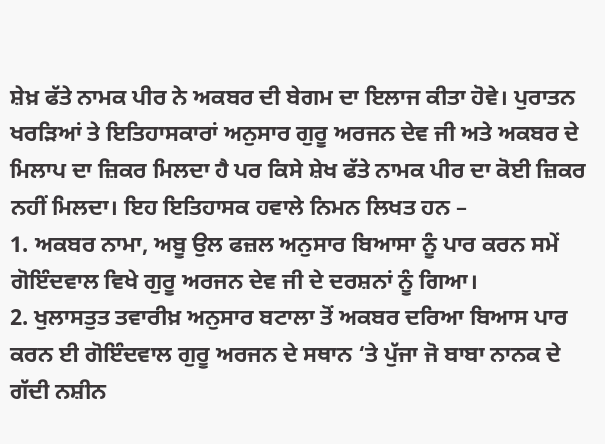ਸ਼ੇਖ਼ ਫੱਤੇ ਨਾਮਕ ਪੀਰ ਨੇ ਅਕਬਰ ਦੀ ਬੇਗਮ ਦਾ ਇਲਾਜ ਕੀਤਾ ਹੋਵੇ। ਪੁਰਾਤਨ ਖਰੜਿਆਂ ਤੇ ਇਤਿਹਾਸਕਾਰਾਂ ਅਨੁਸਾਰ ਗੁਰੂ ਅਰਜਨ ਦੇਵ ਜੀ ਅਤੇ ਅਕਬਰ ਦੇ ਮਿਲਾਪ ਦਾ ਜ਼ਿਕਰ ਮਿਲਦਾ ਹੈ ਪਰ ਕਿਸੇ ਸ਼ੇਖ ਫੱਤੇ ਨਾਮਕ ਪੀਰ ਦਾ ਕੋਈ ਜ਼ਿਕਰ ਨਹੀਂ ਮਿਲਦਾ। ਇਹ ਇਤਿਹਾਸਕ ਹਵਾਲੇ ਨਿਮਨ ਲਿਖਤ ਹਨ –
1. ਅਕਬਰ ਨਾਮਾ, ਅਬੂ ਉਲ ਫਜ਼ਲ ਅਨੁਸਾਰ ਬਿਆਸਾ ਨੂੰ ਪਾਰ ਕਰਨ ਸਮੇਂ ਗੋਇੰਦਵਾਲ ਵਿਖੇ ਗੁਰੂ ਅਰਜਨ ਦੇਵ ਜੀ ਦੇ ਦਰਸ਼ਨਾਂ ਨੂੰ ਗਿਆ।
2. ਖੁਲਾਸਤੁਤ ਤਵਾਰੀਖ਼ ਅਨੁਸਾਰ ਬਟਾਲਾ ਤੋਂ ਅਕਬਰ ਦਰਿਆ ਬਿਆਸ ਪਾਰ ਕਰਨ ਈ ਗੋਇੰਦਵਾਲ ਗੁਰੂ ਅਰਜਨ ਦੇ ਸਥਾਨ ‘ਤੇ ਪੁੱਜਾ ਜੋ ਬਾਬਾ ਨਾਨਕ ਦੇ ਗੱਦੀ ਨਸ਼ੀਨ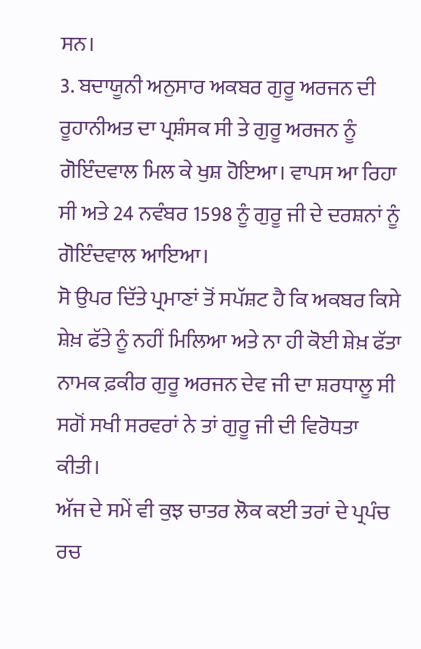ਸਨ।
3. ਬਦਾਯੂਨੀ ਅਨੁਸਾਰ ਅਕਬਰ ਗੁਰੂ ਅਰਜਨ ਦੀ ਰੂਹਾਨੀਅਤ ਦਾ ਪ੍ਰਸ਼ੰਸਕ ਸੀ ਤੇ ਗੁਰੂ ਅਰਜਨ ਨੂੰ ਗੋਇੰਦਵਾਲ ਮਿਲ ਕੇ ਖੁਸ਼ ਹੋਇਆ। ਵਾਪਸ ਆ ਰਿਹਾ ਸੀ ਅਤੇ 24 ਨਵੰਬਰ 1598 ਨੂੰ ਗੁਰੂ ਜੀ ਦੇ ਦਰਸ਼ਨਾਂ ਨੂੰ ਗੋਇੰਦਵਾਲ ਆਇਆ।
ਸੋ ਉਪਰ ਦਿੱਤੇ ਪ੍ਰਮਾਣਾਂ ਤੋਂ ਸਪੱਸ਼ਟ ਹੈ ਕਿ ਅਕਬਰ ਕਿਸੇ ਸ਼ੇਖ਼ ਫੱਤੇ ਨੂੰ ਨਹੀਂ ਮਿਲਿਆ ਅਤੇ ਨਾ ਹੀ ਕੋਈ ਸ਼ੇਖ਼ ਫੱਤਾ ਨਾਮਕ ਫ਼ਕੀਰ ਗੁਰੂ ਅਰਜਨ ਦੇਵ ਜੀ ਦਾ ਸ਼ਰਧਾਲੂ ਸੀ ਸਗੋਂ ਸਖੀ ਸਰਵਰਾਂ ਨੇ ਤਾਂ ਗੁਰੂ ਜੀ ਦੀ ਵਿਰੋਧਤਾ ਕੀਤੀ।
ਅੱਜ ਦੇ ਸਮੇਂ ਵੀ ਕੁਝ ਚਾਤਰ ਲੋਕ ਕਈ ਤਰਾਂ ਦੇ ਪ੍ਰਪੰਚ ਰਚ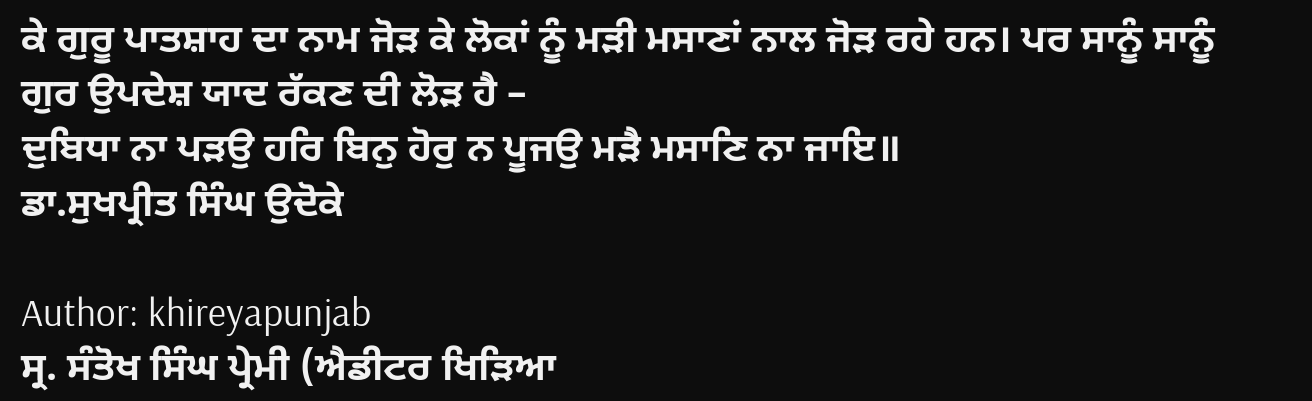ਕੇ ਗੁਰੂ ਪਾਤਸ਼ਾਹ ਦਾ ਨਾਮ ਜੋੜ ਕੇ ਲੋਕਾਂ ਨੂੰ ਮੜੀ ਮਸਾਣਾਂ ਨਾਲ ਜੋੜ ਰਹੇ ਹਨ। ਪਰ ਸਾਨੂੰ ਸਾਨੂੰ ਗੁਰ ਉਪਦੇਸ਼ ਯਾਦ ਰੱਕਣ ਦੀ ਲੋੜ ਹੈ –
ਦੁਬਿਧਾ ਨਾ ਪੜਉ ਹਰਿ ਬਿਨੁ ਹੋਰੁ ਨ ਪੂਜਉ ਮੜੈ ਮਸਾਣਿ ਨਾ ਜਾਇ॥
ਡਾ.ਸੁਖਪ੍ਰੀਤ ਸਿੰਘ ਉਦੋਕੇ

Author: khireyapunjab
ਸ੍ਰ. ਸੰਤੋਖ ਸਿੰਘ ਪ੍ਰੇਮੀ (ਐਡੀਟਰ ਖਿੜਿਆ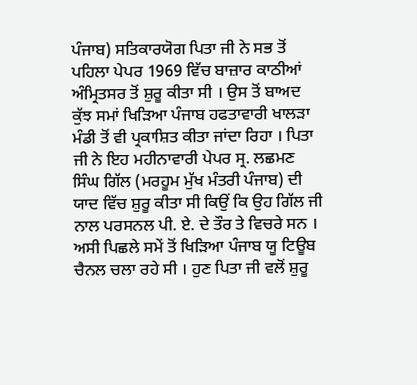ਪੰਜਾਬ) ਸਤਿਕਾਰਯੋਗ ਪਿਤਾ ਜੀ ਨੇ ਸਭ ਤੋਂ ਪਹਿਲਾ ਪੇਪਰ 1969 ਵਿੱਚ ਬਾਜ਼ਾਰ ਕਾਠੀਆਂ ਅੰਮ੍ਰਿਤਸਰ ਤੋਂ ਸ਼ੁਰੂ ਕੀਤਾ ਸੀ । ਉਸ ਤੋਂ ਬਾਅਦ ਕੁੱਝ ਸਮਾਂ ਖਿੜਿਆ ਪੰਜਾਬ ਹਫਤਾਵਾਰੀ ਖਾਲੜਾ ਮੰਡੀ ਤੋਂ ਵੀ ਪ੍ਰਕਾਸ਼ਿਤ ਕੀਤਾ ਜਾਂਦਾ ਰਿਹਾ । ਪਿਤਾ ਜੀ ਨੇ ਇਹ ਮਹੀਨਾਵਾਰੀ ਪੇਪਰ ਸ੍ਰ. ਲਛਮਣ ਸਿੰਘ ਗਿੱਲ (ਮਰਹੂਮ ਮੁੱਖ ਮੰਤਰੀ ਪੰਜਾਬ) ਦੀ ਯਾਦ ਵਿੱਚ ਸ਼ੁਰੂ ਕੀਤਾ ਸੀ ਕਿਉਂ ਕਿ ਉਹ ਗਿੱਲ ਜੀ ਨਾਲ ਪਰਸਨਲ ਪੀ. ਏ. ਦੇ ਤੌਰ ਤੇ ਵਿਚਰੇ ਸਨ । ਅਸੀ ਪਿਛਲੇ ਸਮੇਂ ਤੋਂ ਖਿੜਿਆ ਪੰਜਾਬ ਯੂ ਟਿਊਬ ਚੈਨਲ ਚਲਾ ਰਹੇ ਸੀ । ਹੁਣ ਪਿਤਾ ਜੀ ਵਲੋਂ ਸ਼ੁਰੂ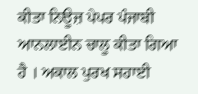ਕੀਤਾ ਨਿਊਜ਼ ਪੇਪਰ ਪੰਜਾਬੀ ਆਨਲਾਈਨ ਚਾਲੂ ਕੀਤਾ ਗਿਆ ਹੈ । ਅਕਾਲ ਪੁਰਖ ਸਹਾਈ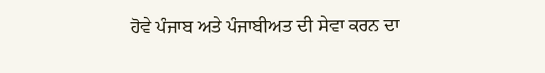ਹੋਵੇ ਪੰਜਾਬ ਅਤੇ ਪੰਜਾਬੀਅਤ ਦੀ ਸੇਵਾ ਕਰਨ ਦਾ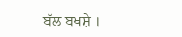ਬੱਲ ਬਖਸ਼ੇ ।